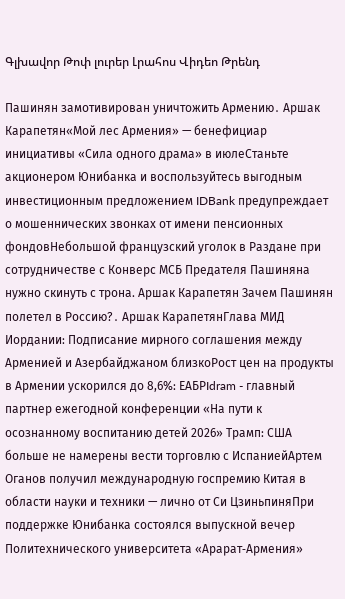Գլխավոր Թոփ լուրեր Լրահոս Վիդեո Թրենդ

Пашинян замотивирован уничтожить Армению․ Аршак Карапетян«Мой лес Армения» — бенефициар инициативы «Сила одного драма» в июлеСтаньте акционером Юнибанка и воспользуйтесь выгодным инвестиционным предложением IDBank предупреждает о мошеннических звонках от имени пенсионных фондовНебольшой французский уголок в Раздане при сотрудничестве с Конверс МСБ Предателя Пашиняна нужно скинуть с трона. Аршак Карапетян Зачем Пашинян полетел в Россию?․ Аршак КарапетянГлава МИД Иордании: Подписание мирного соглашения между Арменией и Азербайджаном близкоРост цен на продукты в Армении ускорился до 8,6%: ЕАБРIdram - главный партнер ежегодной конференции «На пути к осознанному воспитанию детей 2026» Трамп: США больше не намерены вести торговлю с ИспаниейАртем Оганов получил международную госпремию Китая в области науки и техники — лично от Си ЦзиньпиняПри поддержке Юнибанка состоялся выпускной вечер Политехнического университета «Арарат‑Армения»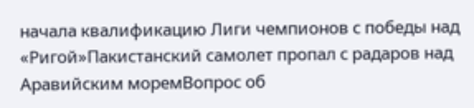начала квалификацию Лиги чемпионов с победы над «Ригой»Пакистанский самолет пропал с радаров над Аравийским моремВопрос об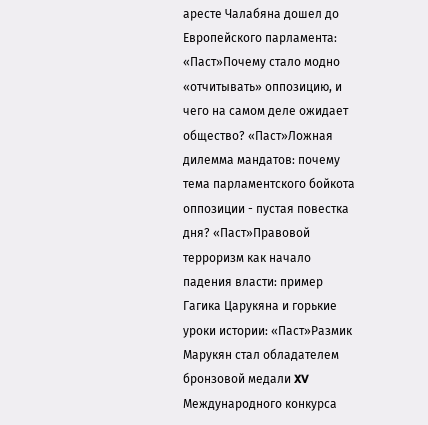аресте Чалабяна дошел до Европейского парламента: «Паст»Почему стало модно «отчитывать» оппозицию, и чего на самом деле ожидает общество? «Паст»Ложная дилемма мандатов: почему тема парламентского бойкота оппозиции - пустая повестка дня? «Паст»Правовой терроризм как начало падения власти: пример Гагика Царукяна и горькие уроки истории: «Паст»Размик Марукян стал обладателем бронзовой медали XV Международного конкурса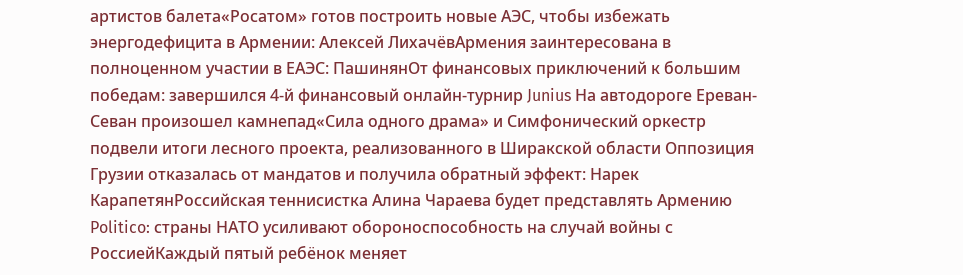артистов балета«Росатом» готов построить новые АЭС, чтобы избежать энергодефицита в Армении: Алексей ЛихачёвАрмения заинтересована в полноценном участии в ЕАЭС: ПашинянОт финансовых приключений к большим победам: завершился 4-й финансовый онлайн-турнир Junius На автодороге Ереван-Севан произошел камнепад«Сила одного драма» и Симфонический оркестр подвели итоги лесного проекта, реализованного в Ширакской области Оппозиция Грузии отказалась от мандатов и получила обратный эффект: Нарек КарапетянРоссийская теннисистка Алина Чараева будет представлять Армению Politico: страны НАТО усиливают обороноспособность на случай войны с РоссиейКаждый пятый ребёнок меняет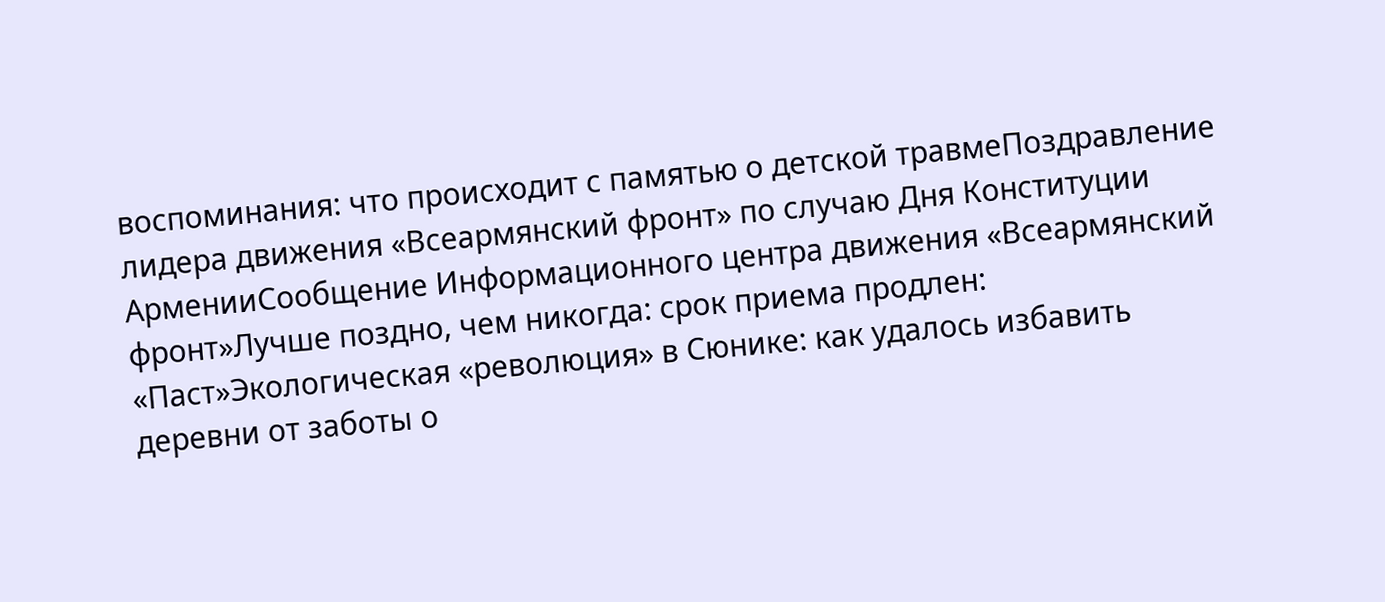воспоминания: что происходит с памятью о детской травмеПоздравление лидера движения «Всеармянский фронт» по случаю Дня Конституции АрменииСообщение Информационного центра движения «Всеармянский фронт»Лучше поздно, чем никогда: срок приема продлен: «Паст»Экологическая «революция» в Сюнике: как удалось избавить деревни от заботы о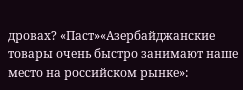дровах? «Паст»«Азербайджанские товары очень быстро занимают наше место на российском рынке»: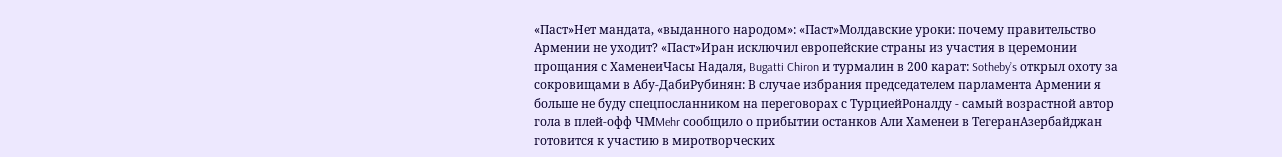«Паст»Нет мандата, «выданного народом»: «Паст»Молдавские уроки: почему правительство Армении не уходит? «Паст»Иран исключил европейские страны из участия в церемонии прощания с ХаменеиЧасы Надаля, Bugatti Chiron и турмалин в 200 карат: Sotheby’s открыл охоту за сокровищами в Абу-ДабиРубинян: В случае избрания председателем парламента Армении я больше не буду спецпосланником на переговорах с ТурциейРоналду - самый возрастной автор гола в плей-офф ЧМMehr сообщило о прибытии останков Али Хаменеи в ТегеранАзербайджан готовится к участию в миротворческих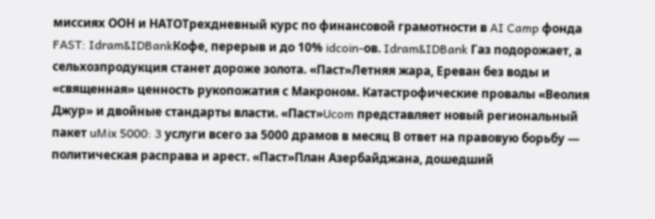миссиях ООН и НАТОТрехдневный курс по финансовой грамотности в AI Camp фонда FAST: Idram&IDBankКофе, перерыв и до 10% idcoin-ов. Idram&IDBank Газ подорожает, а сельхозпродукция станет дороже золота. «Паст»Летняя жара, Ереван без воды и «священная» ценность рукопожатия с Макроном. Катастрофические провалы «Веолия Джур» и двойные стандарты власти. «Паст»Ucom представляет новый региональный пакет uMix 5000: 3 услуги всего за 5000 драмов в месяц В ответ на правовую борьбу — политическая расправа и арест. «Паст»План Азербайджана, дошедший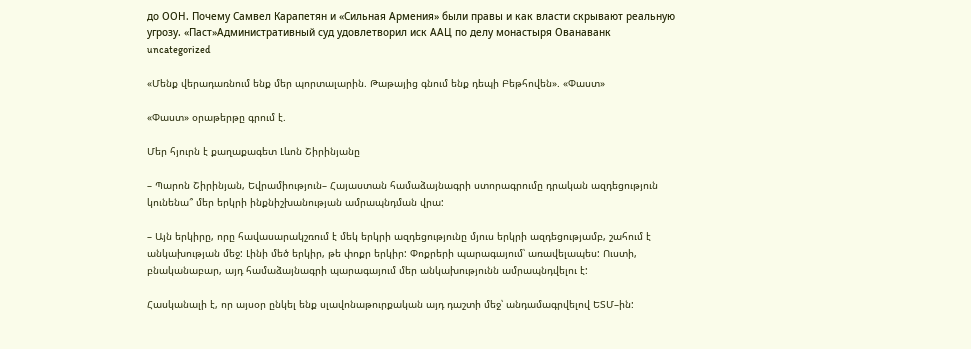до ООН. Почему Самвел Карапетян и «Сильная Армения» были правы и как власти скрывают реальную угрозу. «Паст»Административный суд удовлетворил иск ААЦ по делу монастыря Ованаванк
uncategorized

«Մենք վերադառնում ենք մեր պորտալարին. Թաթայից գնում ենք դեպի Բեթհովեն». «Փաստ»

«Փաստ» օրաթերթը գրում է.

Մեր հյուրն է քաղաքագետ Լևոն Շիրինյանը

– Պարոն Շիրինյան, Եվրամիություն– Հայաստան համաձայնագրի ստորագրումը դրական ազդեցություն կունենա՞ մեր երկրի ինքնիշխանության ամրապնդման վրա:

– Այն երկիրը, որը հավասարակշռում է մեկ երկրի ազդեցությունը մյուս երկրի ազդեցությամբ, շահում է անկախության մեջ: Լինի մեծ երկիր, թե փոքր երկիր: Փոքրերի պարագայում՝ առավելապես: Ուստի, բնականաբար, այդ համաձայնագրի պարագայում մեր անկախությունն ամրապնդվելու է:

Հասկանալի է, որ այսօր ընկել ենք սլավոնաթուրքական այդ դաշտի մեջ՝ անդամագրվելով ԵՏՄ–ին: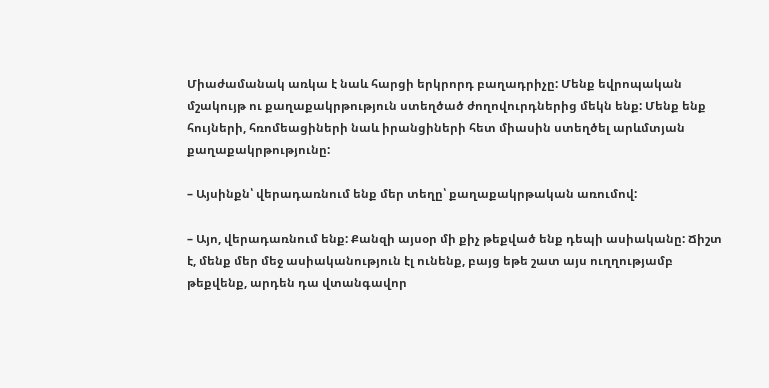Միաժամանակ առկա է նաև հարցի երկրորդ բաղադրիչը: Մենք եվրոպական մշակույթ ու քաղաքակրթություն ստեղծած ժողովուրդներից մեկն ենք: Մենք ենք հույների, հռոմեացիների նաև իրանցիների հետ միասին ստեղծել արևմտյան քաղաքակրթությունը:

– Այսինքն՝ վերադառնում ենք մեր տեղը՝ քաղաքակրթական առումով:

– Այո, վերադառնում ենք: Քանզի այսօր մի քիչ թեքված ենք դեպի ասիականը: Ճիշտ է, մենք մեր մեջ ասիականություն էլ ունենք, բայց եթե շատ այս ուղղությամբ թեքվենք, արդեն դա վտանգավոր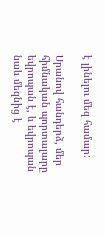է լինելու մեզ համար:

Սրանով հանդերձ, մեր հիմնական պորտալարը եվրոպան է, և եվրոպան նաև մեզնից է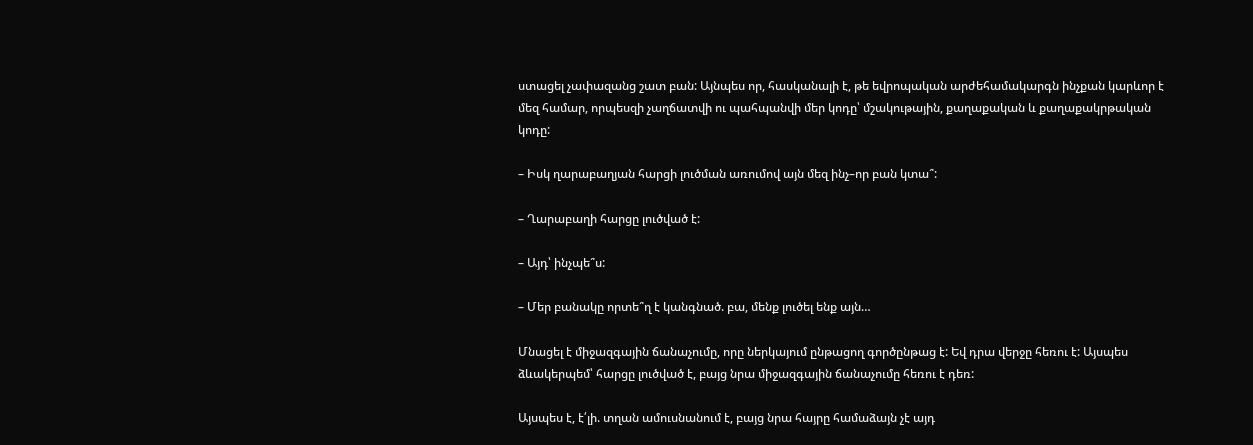ստացել չափազանց շատ բան: Այնպես որ, հասկանալի է, թե եվրոպական արժեհամակարգն ինչքան կարևոր է մեզ համար, որպեսզի չաղճատվի ու պահպանվի մեր կոդը՝ մշակութային, քաղաքական և քաղաքակրթական կոդը:

– Իսկ ղարաբաղյան հարցի լուծման առումով այն մեզ ինչ–որ բան կտա՞:

– Ղարաբաղի հարցը լուծված է:

– Այդ՝ ինչպե՞ս:

– Մեր բանակը որտե՞ղ է կանգնած. բա, մենք լուծել ենք այն…

Մնացել է միջազգային ճանաչումը, որը ներկայում ընթացող գործընթաց է: Եվ դրա վերջը հեռու է: Այսպես ձևակերպեմ՝ հարցը լուծված է, բայց նրա միջազգային ճանաչումը հեռու է դեռ:

Այսպես է, է՛լի. տղան ամուսնանում է, բայց նրա հայրը համաձայն չէ այդ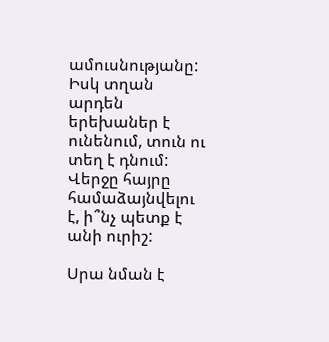ամուսնությանը: Իսկ տղան արդեն երեխաներ է ունենում, տուն ու տեղ է դնում: Վերջը հայրը համաձայնվելու է, ի՞նչ պետք է անի ուրիշ:

Սրա նման է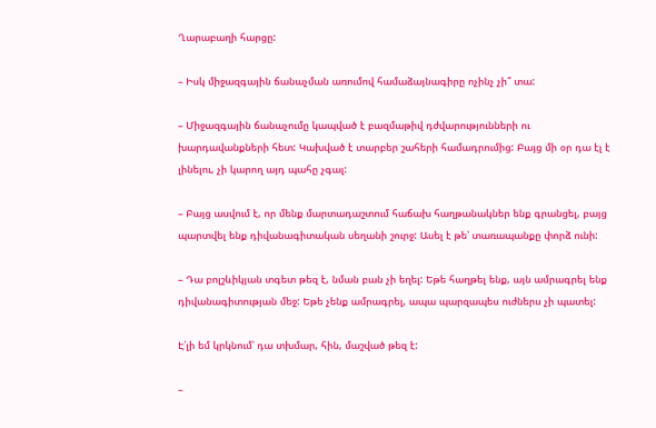Ղարաբաղի հարցը:

– Իսկ միջազգային ճանաչման առումով համաձայնագիրը ոչինչ չի՞ տա:

– Միջազգային ճանաչումը կապված է բազմաթիվ դժվարությունների ու խարդավանքների հետ: Կախված է տարբեր շահերի համադրումից: Բայց մի օր դա էլ է լինելու, չի կարող այդ պահը չգալ:

– Բայց ասվում է, որ մենք մարտադաշտում հաճախ հաղթանակներ ենք գրանցել, բայց պարտվել ենք դիվանագիտական սեղանի շուրջ: Ասել է թե՝ տառապանքը փորձ ունի:

– Դա բոլշևիկյան տգետ թեզ է, նման բան չի եղել: Եթե հաղթել ենք, այն ամրագրել ենք դիվանագիտության մեջ: Եթե չենք ամրագրել, ապա պարզապես ուժներս չի պատել:

Է՛լի եմ կրկնում՝ դա տխմար, հին, մաշված թեզ է:

–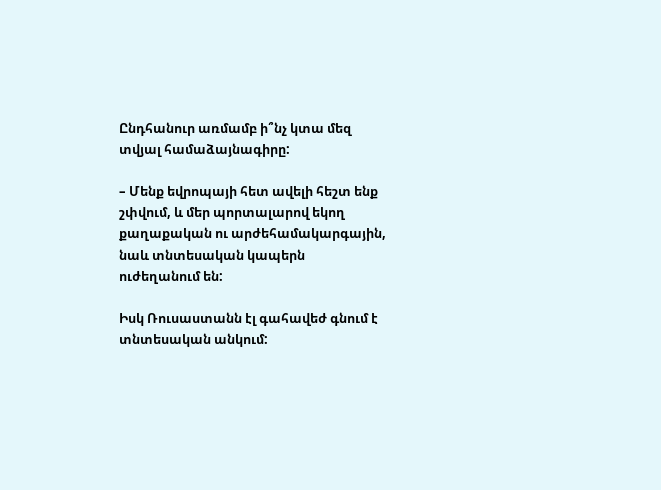Ընդհանուր առմամբ ի՞նչ կտա մեզ տվյալ համաձայնագիրը:

– Մենք եվրոպայի հետ ավելի հեշտ ենք շփվում, և մեր պորտալարով եկող քաղաքական ու արժեհամակարգային, նաև տնտեսական կապերն ուժեղանում են:

Իսկ Ռուսաստանն էլ գահավեժ գնում է տնտեսական անկում: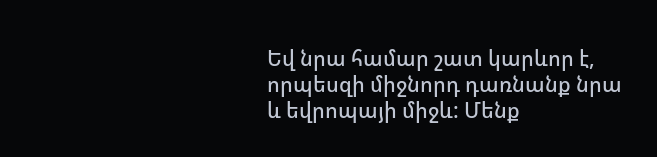Եվ նրա համար շատ կարևոր է, որպեսզի միջնորդ դառնանք նրա և եվրոպայի միջև: Մենք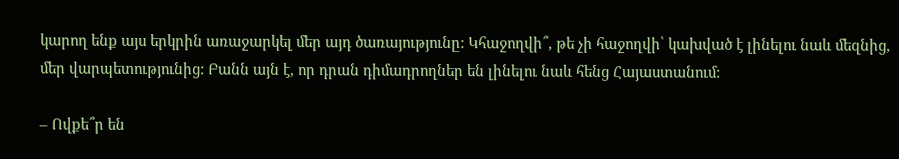կարող ենք այս երկրին առաջարկել մեր այդ ծառայությունը: Կհաջողվի՞, թե չի հաջողվի՝ կախված է լինելու նաև մեզնից, մեր վարպետությունից: Բանն այն է, որ դրան դիմադրողներ են լինելու նաև հենց Հայաստանում:

– Ովքե՞ր են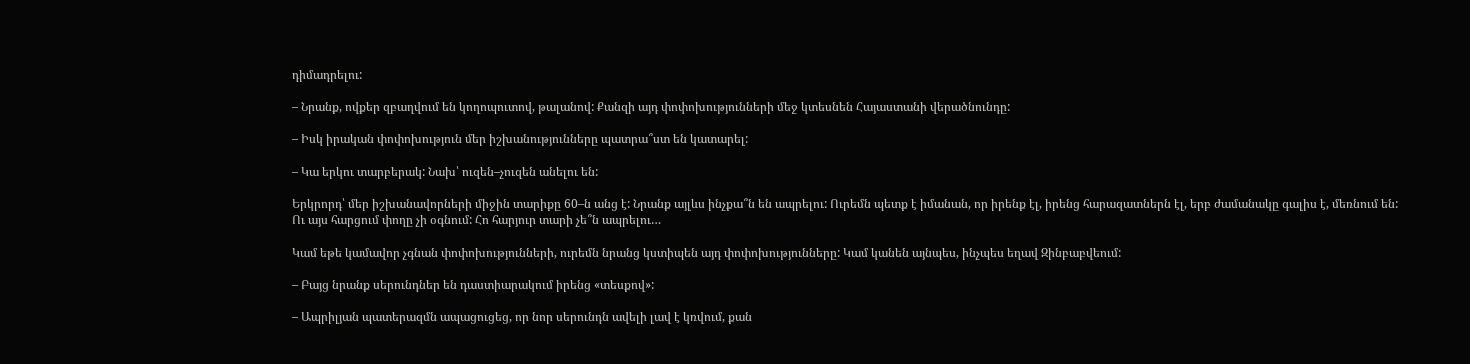դիմադրելու:

– Նրանք, ովքեր զբաղվում են կողոպուտով, թալանով: Քանզի այդ փոփոխությունների մեջ կտեսնեն Հայաստանի վերածնունդը:

– Իսկ իրական փոփոխություն մեր իշխանությունները պատրա՞ստ են կատարել:

– Կա երկու տարբերակ: Նախ՝ ուզեն–չուզեն անելու են:

Երկրորդ՝ մեր իշխանավորների միջին տարիքը 60–ն անց է: Նրանք այլևս ինչքա՞ն են ապրելու: Ուրեմն պետք է իմանան, որ իրենք էլ, իրենց հարազատներն էլ, երբ ժամանակը գալիս է, մեռնում են: Ու այս հարցում փողը չի օգնում: Հո հարյուր տարի չե՞ն ապրելու…

Կամ եթե կամավոր չգնան փոփոխությունների, ուրեմն նրանց կստիպեն այդ փոփոխությունները: Կամ կանեն այնպես, ինչպես եղավ Զինբաբվեում:

– Բայց նրանք սերունդներ են դաստիարակում իրենց «տեսքով»:

– Ապրիլյան պատերազմն ապացուցեց, որ նոր սերունդն ավելի լավ է կռվում, քան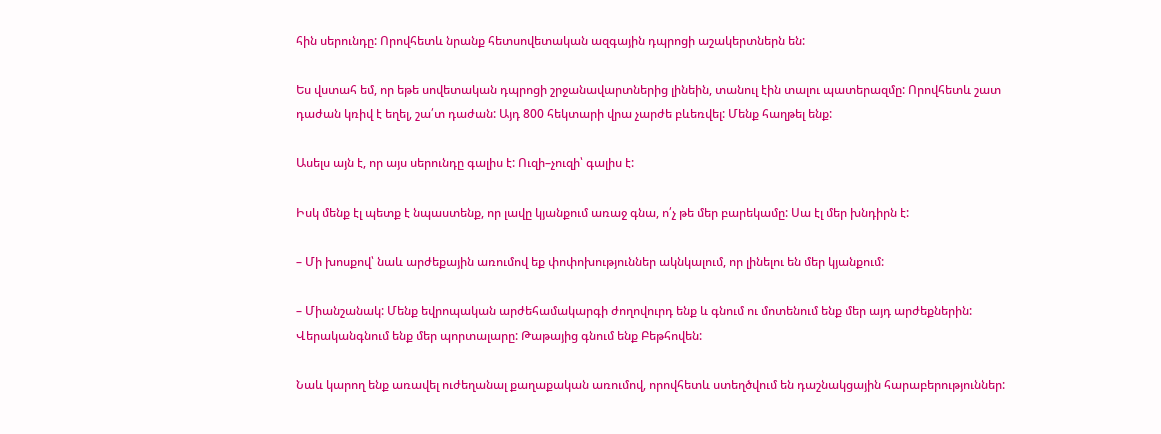հին սերունդը: Որովհետև նրանք հետսովետական ազգային դպրոցի աշակերտներն են:

Ես վստահ եմ, որ եթե սովետական դպրոցի շրջանավարտներից լինեին, տանուլ էին տալու պատերազմը: Որովհետև շատ դաժան կռիվ է եղել, շա՛տ դաժան: Այդ 800 հեկտարի վրա չարժե բևեռվել: Մենք հաղթել ենք:

Ասելս այն է, որ այս սերունդը գալիս է: Ուզի–չուզի՝ գալիս է:

Իսկ մենք էլ պետք է նպաստենք, որ լավը կյանքում առաջ գնա, ո՛չ թե մեր բարեկամը: Սա էլ մեր խնդիրն է:

– Մի խոսքով՝ նաև արժեքային առումով եք փոփոխություններ ակնկալում, որ լինելու են մեր կյանքում:

– Միանշանակ: Մենք եվրոպական արժեհամակարգի ժողովուրդ ենք և գնում ու մոտենում ենք մեր այդ արժեքներին: Վերականգնում ենք մեր պորտալարը: Թաթայից գնում ենք Բեթհովեն:

Նաև կարող ենք առավել ուժեղանալ քաղաքական առումով, որովհետև ստեղծվում են դաշնակցային հարաբերություններ: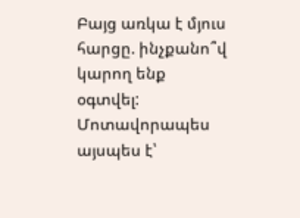Բայց առկա է մյուս հարցը. ինչքանո՞վ կարող ենք օգտվել: Մոտավորապես այսպես է՝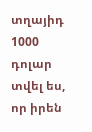տղայիդ 1000 դոլար տվել ես, որ իրեն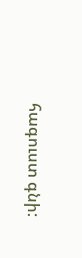հագուստ գնի: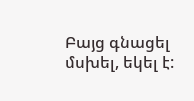Բայց գնացել մսխել, եկել է: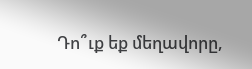Դո՞ւք եք մեղավորը,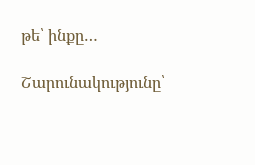թե՝ ինքը…

Շարունակությունը՝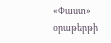«Փաստ» օրաթերթի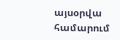այսօրվա համարում